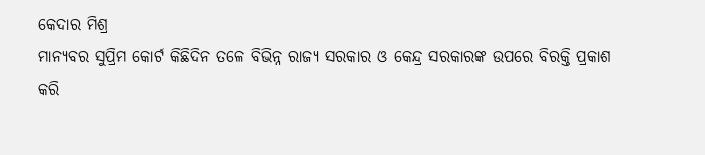କେଦାର ମିଶ୍ର
ମାନ୍ୟବର ସୁପ୍ରିମ କୋର୍ଟ କିଛିଦିନ ତଳେ ବିଭିନ୍ନ ରାଜ୍ୟ ସରକାର ଓ କେନ୍ଦ୍ର ସରକାରଙ୍କ ଉପରେ ବିରକ୍ତି ପ୍ରକାଶ କରି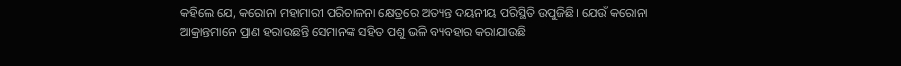କହିଲେ ଯେ, କରୋନା ମହାମାରୀ ପରିଚାଳନା କ୍ଷେତ୍ରରେ ଅତ୍ୟନ୍ତ ଦୟନୀୟ ପରିସ୍ଥିତି ଉପୁଜିଛି। ଯେଉଁ କରୋନା ଆକ୍ରାନ୍ତମାନେ ପ୍ରାଣ ହରାଉଛନ୍ତି ସେମାନଙ୍କ ସହିତ ପଶୁ ଭଳି ବ୍ୟବହାର କରାଯାଉଛି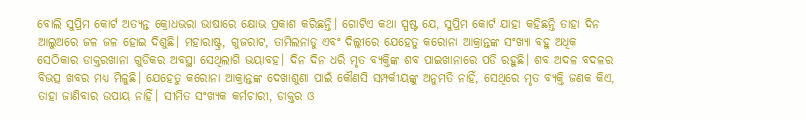ବୋଲି ସୁପ୍ରିମ କୋର୍ଟ ଅତ୍ୟନ୍ତ କ୍ରୋଧଭରା ଭାଷାରେ କ୍ଷୋଭ ପ୍ରକାଶ କରିଛନ୍ତି। ଗୋଟିଏ କଥା ସ୍ପଷ୍ଟ ଯେ, ସୁପ୍ରିମ କୋର୍ଟ ଯାହା କହିଛନ୍ତି ତାହା ଦିନ ଆଲୁଅରେ ଜଳ ଜଳ ହୋଇ ଦିଶୁଛି। ମହାରାଷ୍ଟ୍ର, ଗୁଜରାଟ, ତାମିଲନାଡୁ ଏବଂ ଦିଲ୍ଲୀରେ ଯେହେତୁ କରୋନା ଆକ୍ରାନ୍ତଙ୍କ ସଂଖ୍ୟା ବହୁ ଅଧିକ ସେଠିକାର ଡାକ୍ତରଖାନା ଗୁଡିକର ଅବସ୍ଥା ସେଥିଲାଗି ଭୟାବହ। ଦିନ ଦିନ ଧରି ମୃତ ବ୍ୟକ୍ତିଙ୍କ ଶବ ପାଇଖାନାରେ ପଡି ରହୁଛି। ଶବ ଅଦଳ ବଦଳର ବିଭତ୍ସ ଖବର ମଧ୍ୟ ମିଳୁଛି। ଯେହେତୁ କରୋନା ଆକ୍ରାନ୍ତଙ୍କ ଦେଖାଶୁଣା ପାଇଁ କୌଣସି ସମ୍ପର୍କୀୟଙ୍କୁ ଅନୁମତି ନାହିଁ, ସେଥିରେ ମୃତ ବ୍ୟକ୍ତି ଜଣକ କିଏ, ତାହା ଜାଣିବାର ଉପାୟ ନାହିଁ। ସୀମିତ ସଂଖ୍ୟକ କର୍ମଚାରୀ, ଡାକ୍ତର ଓ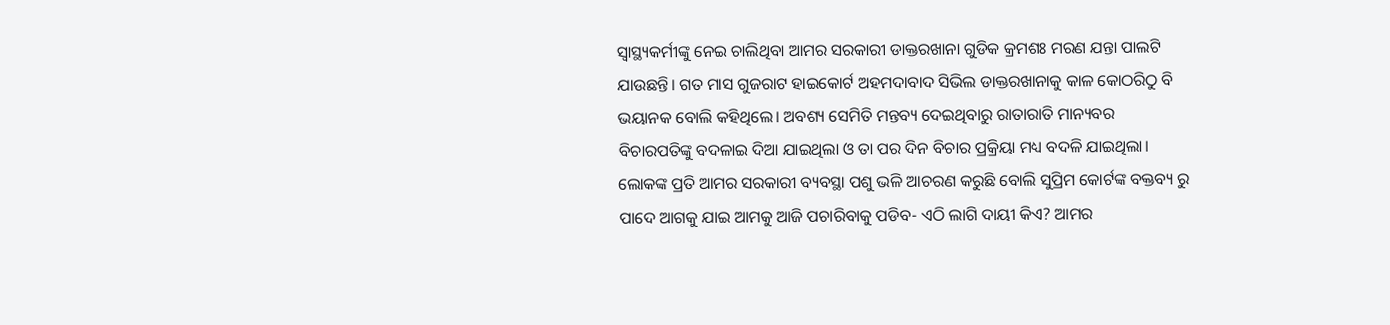ସ୍ୱାସ୍ଥ୍ୟକର୍ମୀଙ୍କୁ ନେଇ ଚାଲିଥିବା ଆମର ସରକାରୀ ଡାକ୍ତରଖାନା ଗୁଡିକ କ୍ରମଶଃ ମରଣ ଯନ୍ତା ପାଲଟି ଯାଉଛନ୍ତି। ଗତ ମାସ ଗୁଜରାଟ ହାଇକୋର୍ଟ ଅହମଦାବାଦ ସିଭିଲ ଡାକ୍ତରଖାନାକୁ କାଳ କୋଠରିଠୁ ବି ଭୟାନକ ବୋଲି କହିଥିଲେ। ଅବଶ୍ୟ ସେମିତି ମନ୍ତବ୍ୟ ଦେଇଥିବାରୁ ରାତାରାତି ମାନ୍ୟବର ବିଚାରପତିଙ୍କୁ ବଦଳାଇ ଦିଆ ଯାଇଥିଲା ଓ ତା ପର ଦିନ ବିଚାର ପ୍ରକ୍ରିୟା ମଧ୍ୟ ବଦଳି ଯାଇଥିଲା।
ଲୋକଙ୍କ ପ୍ରତି ଆମର ସରକାରୀ ବ୍ୟବସ୍ଥା ପଶୁ ଭଳି ଆଚରଣ କରୁଛି ବୋଲି ସୁପ୍ରିମ କୋର୍ଟଙ୍କ ବକ୍ତବ୍ୟ ରୁ ପାଦେ ଆଗକୁ ଯାଇ ଆମକୁ ଆଜି ପଚାରିବାକୁ ପଡିବ- ଏଠି ଲାଗି ଦାୟୀ କିଏ? ଆମର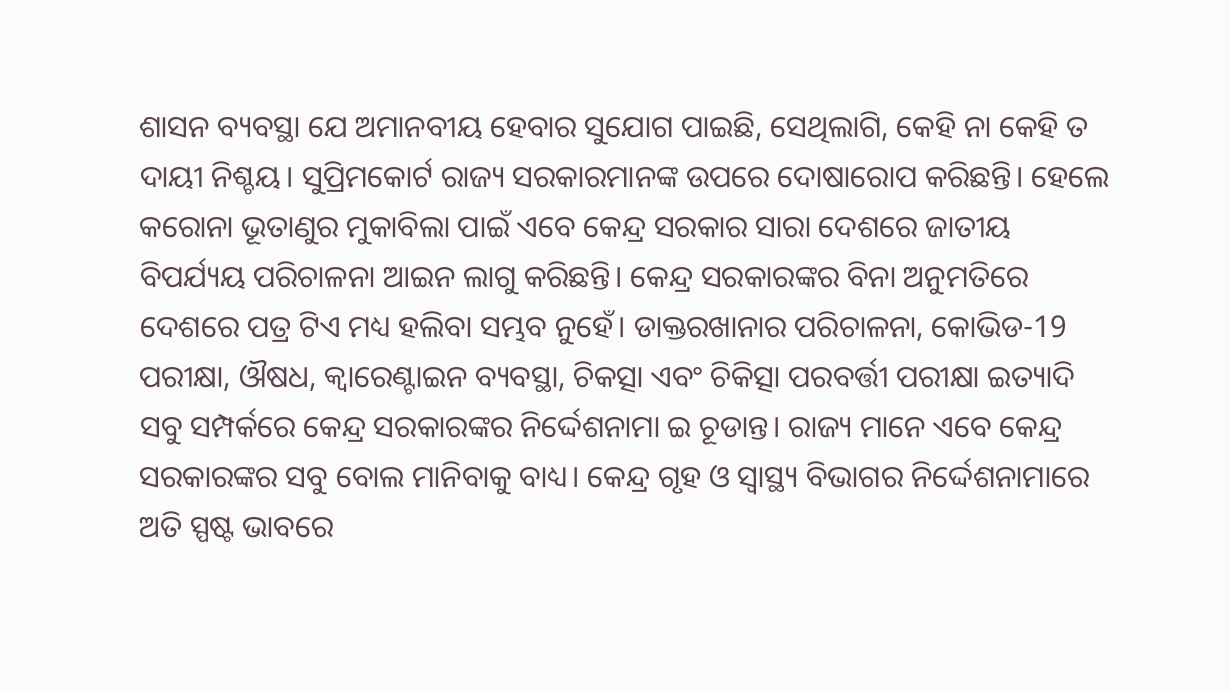ଶାସନ ବ୍ୟବସ୍ଥା ଯେ ଅମାନବୀୟ ହେବାର ସୁଯୋଗ ପାଇଛି, ସେଥିଲାଗି, କେହି ନା କେହି ତ ଦାୟୀ ନିଶ୍ଚୟ। ସୁପ୍ରିମକୋର୍ଟ ରାଜ୍ୟ ସରକାରମାନଙ୍କ ଉପରେ ଦୋଷାରୋପ କରିଛନ୍ତି। ହେଲେ କରୋନା ଭୂତାଣୁର ମୁକାବିଲା ପାଇଁ ଏବେ କେନ୍ଦ୍ର ସରକାର ସାରା ଦେଶରେ ଜାତୀୟ ବିପର୍ଯ୍ୟୟ ପରିଚାଳନା ଆଇନ ଲାଗୁ କରିଛନ୍ତି। କେନ୍ଦ୍ର ସରକାରଙ୍କର ବିନା ଅନୁମତିରେ ଦେଶରେ ପତ୍ର ଟିଏ ମଧ୍ୟ ହଲିବା ସମ୍ଭବ ନୁହେଁ। ଡାକ୍ତରଖାନାର ପରିଚାଳନା, କୋଭିଡ-19 ପରୀକ୍ଷା, ଔଷଧ, କ୍ବାରେଣ୍ଟାଇନ ବ୍ୟବସ୍ଥା, ଚିକତ୍ସା ଏବଂ ଚିକିତ୍ସା ପରବର୍ତ୍ତୀ ପରୀକ୍ଷା ଇତ୍ୟାଦି ସବୁ ସମ୍ପର୍କରେ କେନ୍ଦ୍ର ସରକାରଙ୍କର ନିର୍ଦ୍ଦେଶନାମା ଇ ଚୂଡାନ୍ତ। ରାଜ୍ୟ ମାନେ ଏବେ କେନ୍ଦ୍ର ସରକାରଙ୍କର ସବୁ ବୋଲ ମାନିବାକୁ ବାଧ୍ୟ। କେନ୍ଦ୍ର ଗୃହ ଓ ସ୍ୱାସ୍ଥ୍ୟ ବିଭାଗର ନିର୍ଦ୍ଦେଶନାମାରେ ଅତି ସ୍ପଷ୍ଟ ଭାବରେ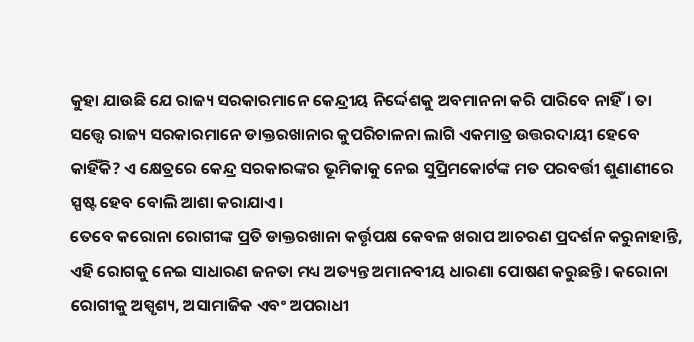କୁହା ଯାଉଛି ଯେ ରାଜ୍ୟ ସରକାରମାନେ କେନ୍ଦ୍ରୀୟ ନିର୍ଦ୍ଦେଶକୁ ଅବମାନନା କରି ପାରିବେ ନାହିଁ। ତା ସତ୍ତ୍ୱେ ରାଜ୍ୟ ସରକାରମାନେ ଡାକ୍ତରଖାନାର କୁପରିଚାଳନା ଲାଗି ଏକମାତ୍ର ଉତ୍ତରଦାୟୀ ହେବେ କାହିଁକି? ଏ କ୍ଷେତ୍ରରେ କେନ୍ଦ୍ର ସରକାରଙ୍କର ଭୂମିକାକୁ ନେଇ ସୁପ୍ରିମକୋର୍ଟଙ୍କ ମତ ପରବର୍ତ୍ତୀ ଶୁଣାଣୀରେ ସ୍ପଷ୍ଟ ହେବ ବୋଲି ଆଶା କରାଯାଏ।
ତେବେ କରୋନା ରୋଗୀଙ୍କ ପ୍ରତି ଡାକ୍ତରଖାନା କର୍ତ୍ତୃପକ୍ଷ କେବଳ ଖରାପ ଆଚରଣ ପ୍ରଦର୍ଶନ କରୁନାହାନ୍ତି, ଏହି ରୋଗକୁ ନେଇ ସାଧାରଣ ଜନତା ମଧ୍ୟ ଅତ୍ୟନ୍ତ ଅମାନବୀୟ ଧାରଣା ପୋଷଣ କରୁଛନ୍ତି। କରୋନା ରୋଗୀକୁ ଅସ୍ପୃଶ୍ୟ, ଅସାମାଜିକ ଏବଂ ଅପରାଧୀ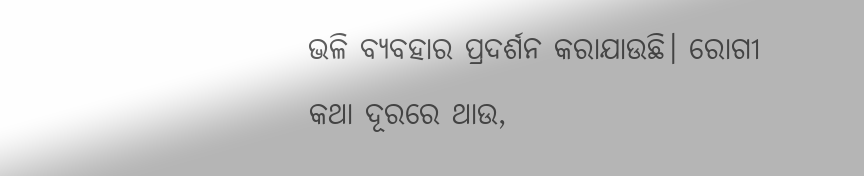ଭଳି ବ୍ୟବହାର ପ୍ରଦର୍ଶନ କରାଯାଉଛି। ରୋଗୀ କଥା ଦୂରରେ ଥାଉ,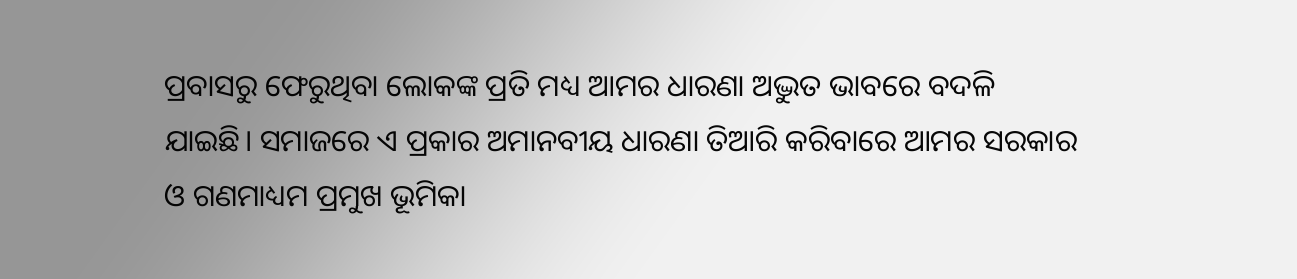ପ୍ରବାସରୁ ଫେରୁଥିବା ଲୋକଙ୍କ ପ୍ରତି ମଧ୍ୟ ଆମର ଧାରଣା ଅଦ୍ଭୁତ ଭାବରେ ବଦଳି ଯାଇଛି। ସମାଜରେ ଏ ପ୍ରକାର ଅମାନବୀୟ ଧାରଣା ତିଆରି କରିବାରେ ଆମର ସରକାର ଓ ଗଣମାଧ୍ୟମ ପ୍ରମୁଖ ଭୂମିକା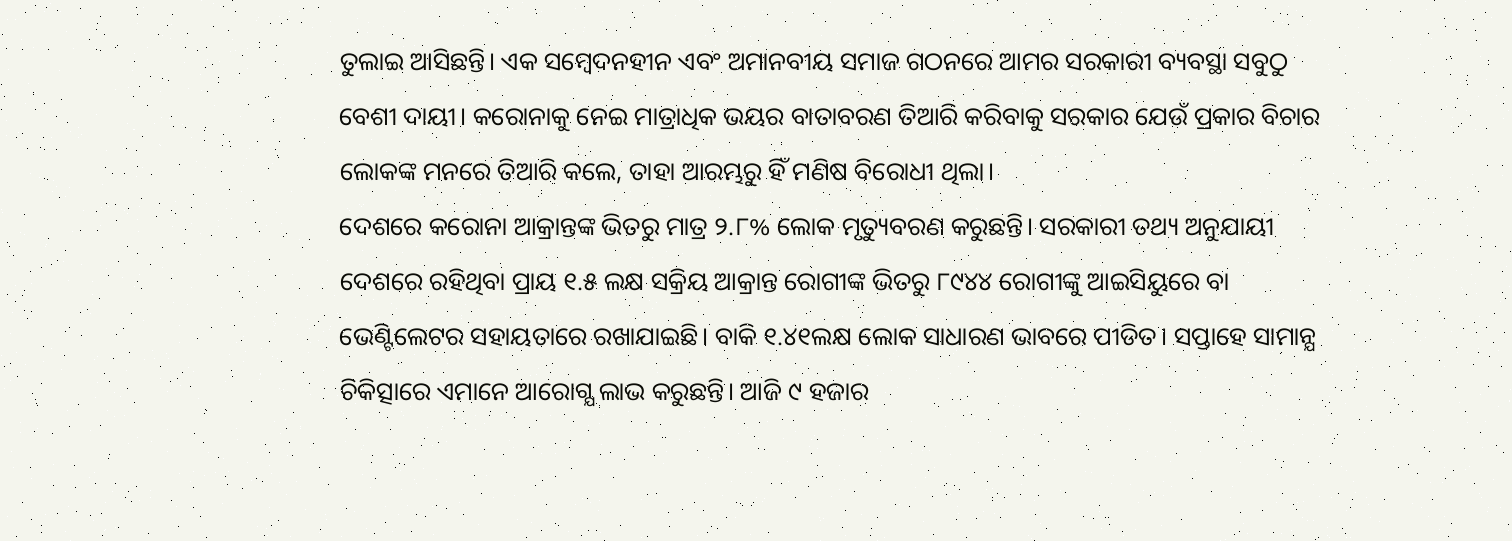ତୁଲାଇ ଆସିଛନ୍ତି। ଏକ ସମ୍ବେଦନହୀନ ଏବଂ ଅମାନବୀୟ ସମାଜ ଗଠନରେ ଆମର ସରକାରୀ ବ୍ୟବସ୍ଥା ସବୁଠୁ ବେଶୀ ଦାୟୀ। କରୋନାକୁ ନେଇ ମାତ୍ରାଧିକ ଭୟର ବାତାବରଣ ତିଆରି କରିବାକୁ ସରକାର ଯେଉଁ ପ୍ରକାର ବିଚାର ଲୋକଙ୍କ ମନରେ ତିଆରି କଲେ, ତାହା ଆରମ୍ଭରୁ ହିଁ ମଣିଷ ବିରୋଧୀ ଥିଲା।
ଦେଶରେ କରୋନା ଆକ୍ରାନ୍ତଙ୍କ ଭିତରୁ ମାତ୍ର ୨.୮% ଲୋକ ମୃତ୍ୟୁବରଣ କରୁଛନ୍ତି। ସରକାରୀ ତଥ୍ୟ ଅନୁଯାୟୀ ଦେଶରେ ରହିଥିବା ପ୍ରାୟ ୧.୫ ଲକ୍ଷ ସକ୍ରିୟ ଆକ୍ରାନ୍ତ ରୋଗୀଙ୍କ ଭିତରୁ ୮୯୪୪ ରୋଗୀଙ୍କୁ ଆଇସିୟୁରେ ବା ଭେଣ୍ଟିଲେଟର ସହାୟତାରେ ରଖାଯାଇଛି। ବାକି ୧.୪୧ଲକ୍ଷ ଲୋକ ସାଧାରଣ ଭାବରେ ପୀଡିତ। ସପ୍ତାହେ ସାମାନ୍ଯ ଚିକିତ୍ସାରେ ଏମାନେ ଆରୋଗ୍ଯ ଲାଭ କରୁଛନ୍ତି। ଆଜି ୯ ହଜାର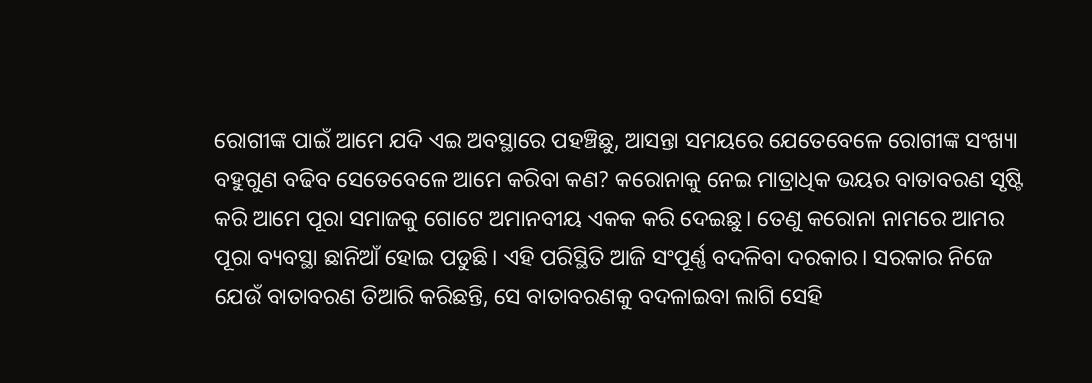ରୋଗୀଙ୍କ ପାଇଁ ଆମେ ଯଦି ଏଇ ଅବସ୍ଥାରେ ପହଞ୍ଚିଛୁ, ଆସନ୍ତା ସମୟରେ ଯେତେବେଳେ ରୋଗୀଙ୍କ ସଂଖ୍ୟା ବହୁଗୁଣ ବଢିବ ସେତେବେଳେ ଆମେ କରିବା କଣ? କରୋନାକୁ ନେଇ ମାତ୍ରାଧିକ ଭୟର ବାତାବରଣ ସୃଷ୍ଟି କରି ଆମେ ପୂରା ସମାଜକୁ ଗୋଟେ ଅମାନବୀୟ ଏକକ କରି ଦେଇଛୁ। ତେଣୁ କରୋନା ନାମରେ ଆମର ପୂରା ବ୍ୟବସ୍ଥା ଛାନିଆଁ ହୋଇ ପଡୁଛି। ଏହି ପରିସ୍ଥିତି ଆଜି ସଂପୂର୍ଣ୍ଣ ବଦଳିବା ଦରକାର। ସରକାର ନିଜେ ଯେଉଁ ବାତାବରଣ ତିଆରି କରିଛନ୍ତି, ସେ ବାତାବରଣକୁ ବଦଳାଇବା ଲାଗି ସେହି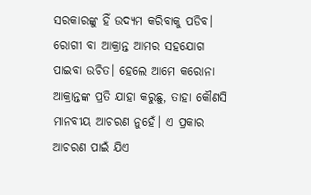ସରକାରଙ୍କୁ ହିଁ ଉଦ୍ୟମ କରିବାକୁ ପଡିବ।
ରୋଗୀ ବା ଆକ୍ରାନ୍ତ ଆମର ସହଯୋଗ ପାଇବା ଉଚିତ। ହେଲେ ଆମେ କରୋନା ଆକ୍ରାନ୍ତଙ୍କ ପ୍ରତି ଯାହା କରୁଛୁ, ତାହା କୌଣସି ମାନବୀୟ ଆଚରଣ ନୁହେଁ। ଏ ପ୍ରକାର ଆଚରଣ ପାଇଁ ଯିଏ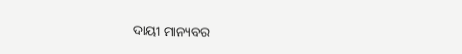ଦାୟୀ ମାନ୍ୟବର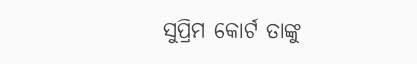ସୁପ୍ରିମ କୋର୍ଟ ତାଙ୍କୁ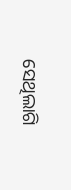ସେଥିଲାଗି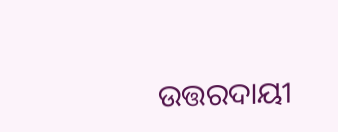ଉତ୍ତରଦାୟୀ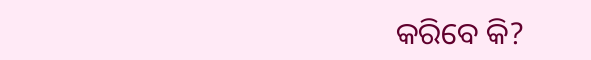କରିବେ କି?